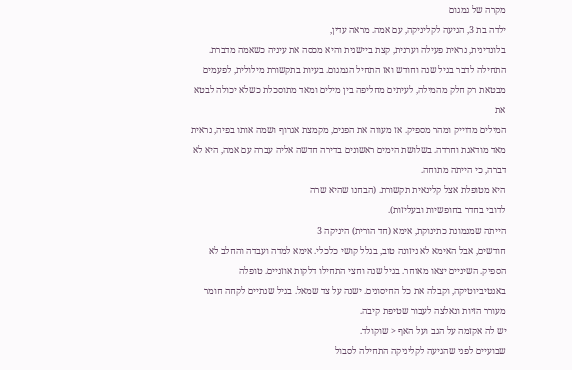מקרה של גמגום
ילדה בת 3, הגיעה לקליניקה, עם אמה. מראה עדין,
בלונדינית, נראית פעילה וערנית, קצת ביישנית והיא מכסה את עיניה כשאמה מדברת.
התחילה לדבר בגיל שנה וחודש ואז התחיל הגמגום. בעיות בתקשורת מילולית, לפעמים
מבטאת רק חלק מהמילה, לעיתים מחליפה בין מילים ומאד מתוסכלת כשלא יכולה לבטא את
המילים מדוייק ומהר מספיק. אז מעווה את הפנים, מקמצת אגרוף ושמה אותו בפיה, נראית
מאד מודאגת וחרדה. בשלושת הימים ראשונים בדירה חדשה אליה עברה עם אמה, היא לא
דברה, כי הייתה מתוחה.
היא מטופלת אצל קלינאית תקשורת. (הבחנו שהיא שרה
לדובי בחדר בחופשיות ובעליזות).
הייתה שמנמונת כתינוקת, אימא (חד הורית) היניקה 3
חודשים, אבל האימא לא ניזונה טוב, בגלל קושי כלכלי. אימא למדה ועבדה והחלב לא
הספיק. השיניים יצאו מאוחר. בגיל שנה וחצי התחילו דלקות אוזניים. טופלה
באנטיביוטיקה, וקבלה את כל החיסונים. ישנה על צד שמאל. בגיל שנתיים לקחה חומר
מעורר הזיות ונאלצה לעבור שטיפת קיבה.
יש לה אקזמה על הגב ועל האף < שוקולד.
שבועיים לפני שהגיעה לקליניקה התחילה לסבול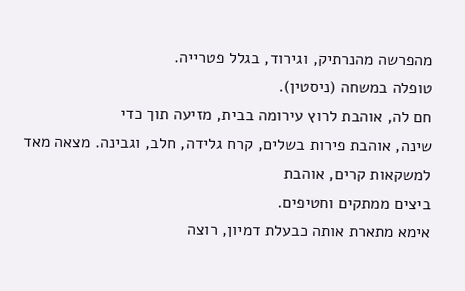מהפרשה מהנרתיק, וגירוד, בגלל פטרייה.
טופלה במשחה (ניסטין).
חם לה, אוהבת לרוץ עירומה בבית, מזיעה תוך כדי
שינה, אוהבת פירות בשלים, קרח גלידה, חלב, וגבינה. מצאה מאד למשקאות קרים, אוהבת
ביצים ממתקים וחטיפים.
אימא מתארת אותה כבעלת דמיון, רוצה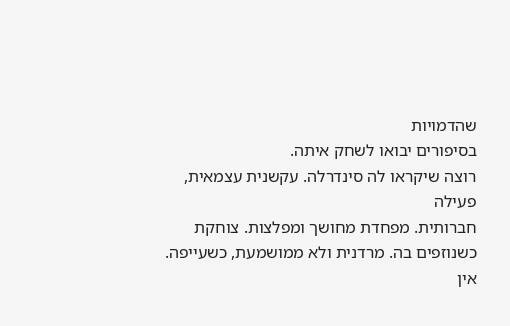שהדמויות
בסיפורים יבואו לשחק איתה.
רוצה שיקראו לה סינדרלה. עקשנית עצמאית, פעילה
חברותית. מפחדת מחושך ומפלצות. צוחקת כשנוזפים בה. מרדנית ולא ממושמעת, כשעייפה.
אין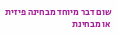שום דבר מיוחד מבחינה פיזית או מבחינת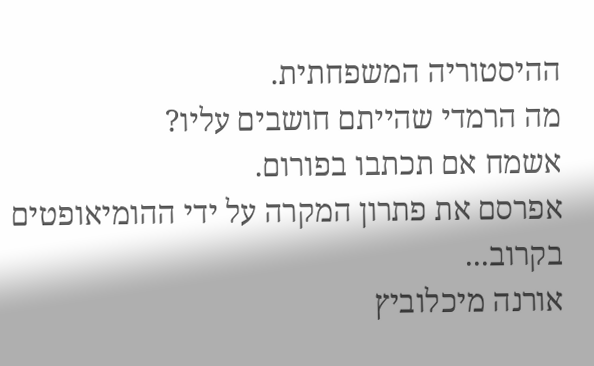ההיסטוריה המשפחתית.
מה הרמדי שהייתם חושבים עליו?
אשמח אם תכתבו בפורום.
אפרסם את פתרון המקרה על ידי ההומיאופטים
בקרוב...
אורנה מיכלוביץ